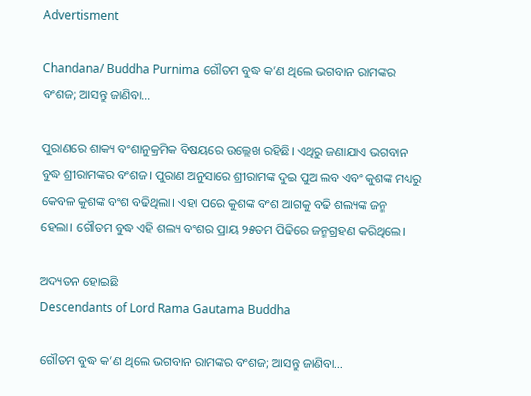Advertisment

Chandana/ Buddha Purnima ଗୌତମ ବୁଦ୍ଧ କ’ଣ ଥିଲେ ଭଗବାନ ରାମଙ୍କର ବଂଶଜ; ଆସନ୍ତୁ ଜାଣିବା…

ପୁରାଣରେ ଶାକ୍ୟ ବଂଶାନୁକ୍ରମିକ ବିଷୟରେ ଉଲ୍ଲେଖ ରହିଛି। ଏଥିରୁ ଜଣାଯାଏ ଭଗବାନ ବୁଦ୍ଧ ଶ୍ରୀରାମଙ୍କର ବଂଶଜ। ପୁରାଣ ଅନୁସାରେ ଶ୍ରୀରାମଙ୍କ ଦୁଇ ପୁଅ ଲବ ଏବଂ କୁଶଙ୍କ ମଧ୍ୟରୁ କେବଳ କୁଶଙ୍କ ବଂଶ ବଢିଥିଲା। ଏହା ପରେ କୁଶଙ୍କ ବଂଶ ଆଗକୁ ବଢି ଶଲ୍ୟଙ୍କ ଜନ୍ମ ହେଲା। ଗୌତମ ବୁଦ୍ଧ ଏହି ଶଲ୍ୟ ବଂଶର ପ୍ରାୟ ୨୫ତମ ପିଢିରେ ଜନ୍ମଗ୍ରହଣ କରିଥିଲେ।

ଅଦ୍ୟତନ ହୋଇଛି
Descendants of Lord Rama Gautama Buddha

ଗୌତମ ବୁଦ୍ଧ କ’ଣ ଥିଲେ ଭଗବାନ ରାମଙ୍କର ବଂଶଜ; ଆସନ୍ତୁ ଜାଣିବା…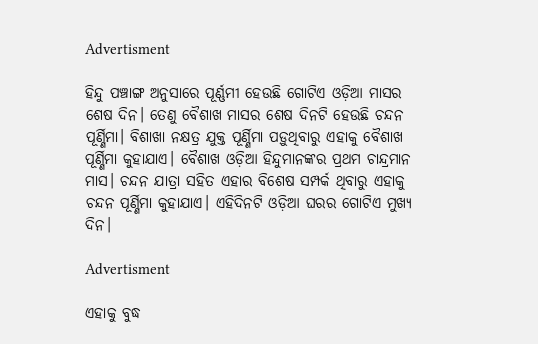Advertisment

ହିନ୍ଦୁ ପଞ୍ଚାଙ୍ଗ ଅନୁସାରେ ପୂର୍ଣ୍ଣମୀ ହେଉଛି ଗୋଟିଏ ଓଡ଼ିଆ ମାସର ଶେଷ ଦିନ। ତେଣୁ ବୈଶାଖ ମାସର ଶେଷ ଦିନଟି ହେଉଛି ଚନ୍ଦନ ପୂର୍ଣ୍ଣିମା। ବିଶାଖା ନକ୍ଷତ୍ର ଯୁକ୍ତ ପୂର୍ଣ୍ଣିମା ପଡ଼ୁଥିବାରୁ ଏହାକୁ ବୈଶାଖ ପୂର୍ଣ୍ଣିମା କୁହାଯାଏ। ବୈଶାଖ ଓଡ଼ିଆ ହିନ୍ଦୁମାନଙ୍କର ପ୍ରଥମ ଚାନ୍ଦ୍ରମାନ ମାସ। ଚନ୍ଦନ ଯାତ୍ରା ସହିତ ଏହାର ବିଶେଷ ସମ୍ପର୍କ ଥିବାରୁ ଏହାକୁ ଚନ୍ଦନ ପୂର୍ଣ୍ଣିମା କୁହାଯାଏ। ଏହିଦିନଟି ଓଡ଼ିଆ ଘରର ଗୋଟିଏ ମୁଖ୍ୟ ଦିନ।

Advertisment

ଏହାକୁ ବୁଦ୍ଧ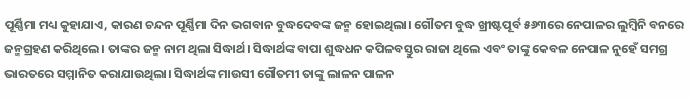ପୂର୍ଣ୍ଣିମା ମଧ୍ୟ କୁହାଯାଏ, କାରଣ ଚନ୍ଦନ ପୂର୍ଣ୍ଣିମା ଦିନ ଭଗବାନ ବୁଦ୍ଧଦେବଙ୍କ ଜନ୍ମ ହୋଇଥିଲା। ଗୌତମ ବୁଦ୍ଧ ଖ୍ରୀଷ୍ଟପୂର୍ବ ୫୬୩ରେ ନେପାଳର ଲୁମ୍ବିନି ବନରେ ଜନ୍ମଗ୍ରହଣ କରିଥିଲେ। ତାଙ୍କର ଜନ୍ମ ନାମ ଥିଲା ସିଦ୍ଧାର୍ଥ। ସିଦ୍ଧାର୍ଥଙ୍କ ବାପା ଶୁଦ୍ଧଧନ କପିଳବସ୍ତୁର ରାଜା ଥିଲେ ଏବଂ ତାଙ୍କୁ କେବଳ ନେପାଳ ନୁହେଁ ସମଗ୍ର ଭାରତରେ ସମ୍ମାନିତ କରାଯାଉଥିଲା। ସିଦ୍ଧାର୍ଥଙ୍କ ମାଉସୀ ଗୌତମୀ ତାଙ୍କୁ ଲାଳନ ପାଳନ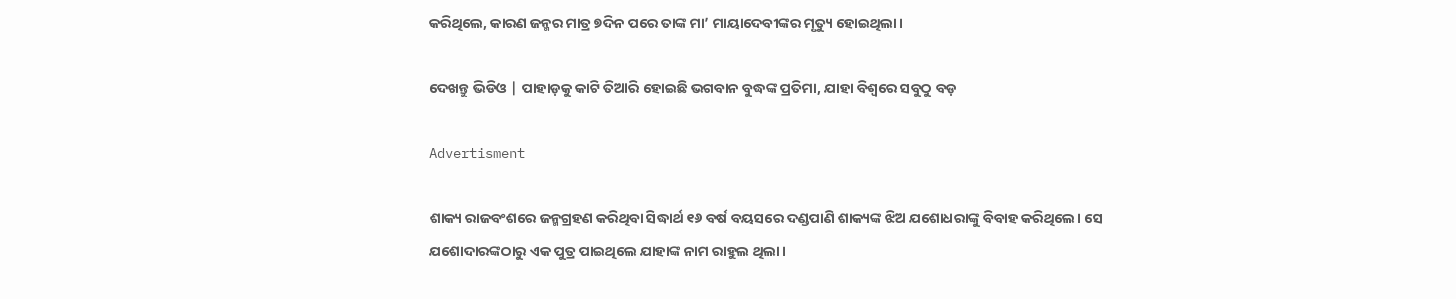କରିଥିଲେ, କାରଣ ଜନ୍ମର ମାତ୍ର ୭ଦିନ ପରେ ତାଙ୍କ ମା’ ମାୟାଦେବୀଙ୍କର ମୃତ୍ୟୁ ହୋଇଥିଲା।

ଦେଖନ୍ତୁ ଭିଡିଓ | ପାହାଡ଼କୁ କାଟି ତିଆରି ହୋଇଛି ଭଗବାନ ବୁଦ୍ଧଙ୍କ ପ୍ରତିମା, ଯାହା ବିଶ୍ୱରେ ସବୁଠୁ ବଡ଼

Advertisment

ଶାକ୍ୟ ରାଜବଂଶରେ ଜନ୍ମଗ୍ରହଣ କରିଥିବା ସିଦ୍ଧାର୍ଥ ୧୬ ବର୍ଷ ବୟସରେ ଦଣ୍ଡପାଣି ଶାକ୍ୟଙ୍କ ଝିଅ ଯଶୋଧରାଙ୍କୁ ବିବାହ କରିଥିଲେ। ସେ ଯଶୋଦାରଙ୍କଠାରୁ ଏକ ପୁତ୍ର ପାଇଥିଲେ ଯାହାଙ୍କ ନାମ ରାହୁଲ ଥିଲା।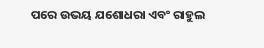ପରେ ଉଭୟ ଯଶୋଧରା ଏବଂ ରାହୁଲ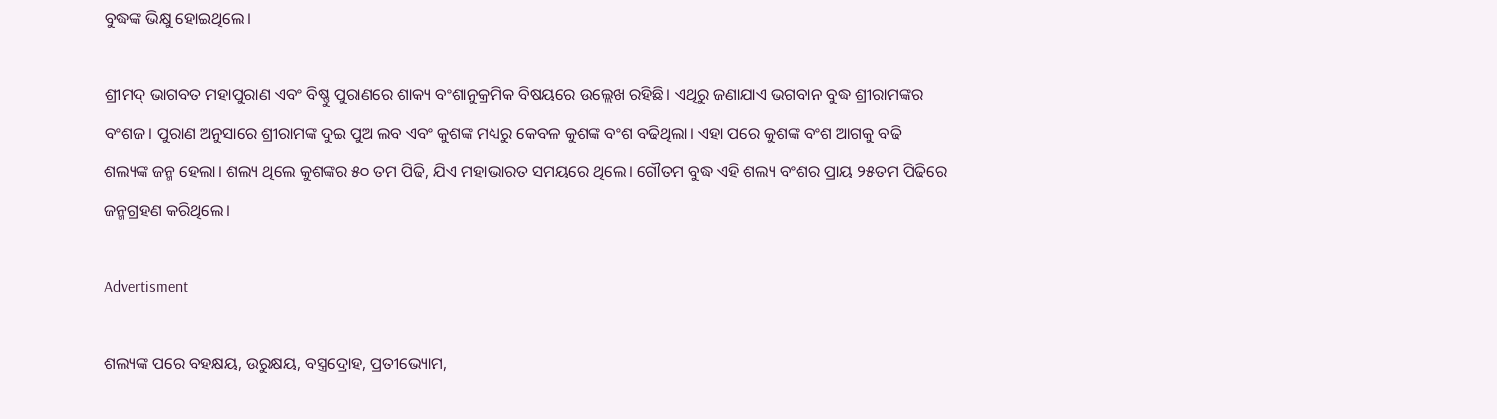ବୁଦ୍ଧଙ୍କ ଭିକ୍ଷୁ ହୋଇଥିଲେ।

ଶ୍ରୀମଦ୍ ଭାଗବତ ମହାପୁରାଣ ଏବଂ ବିଷ୍ଣୁ ପୁରାଣରେ ଶାକ୍ୟ ବଂଶାନୁକ୍ରମିକ ବିଷୟରେ ଉଲ୍ଲେଖ ରହିଛି। ଏଥିରୁ ଜଣାଯାଏ ଭଗବାନ ବୁଦ୍ଧ ଶ୍ରୀରାମଙ୍କର ବଂଶଜ। ପୁରାଣ ଅନୁସାରେ ଶ୍ରୀରାମଙ୍କ ଦୁଇ ପୁଅ ଲବ ଏବଂ କୁଶଙ୍କ ମଧ୍ୟରୁ କେବଳ କୁଶଙ୍କ ବଂଶ ବଢିଥିଲା। ଏହା ପରେ କୁଶଙ୍କ ବଂଶ ଆଗକୁ ବଢି ଶଲ୍ୟଙ୍କ ଜନ୍ମ ହେଲା। ଶଲ୍ୟ ଥିଲେ କୁଶଙ୍କର ୫୦ ତମ ପିଢି, ଯିଏ ମହାଭାରତ ସମୟରେ ଥିଲେ। ଗୌତମ ବୁଦ୍ଧ ଏହି ଶଲ୍ୟ ବଂଶର ପ୍ରାୟ ୨୫ତମ ପିଢିରେ ଜନ୍ମଗ୍ରହଣ କରିଥିଲେ।

Advertisment

ଶଲ୍ୟଙ୍କ ପରେ ବହକ୍ଷୟ, ଉରୁକ୍ଷୟ, ବସ୍ତ୍ରଦ୍ରୋହ, ପ୍ରତୀଭ୍ୟୋମ,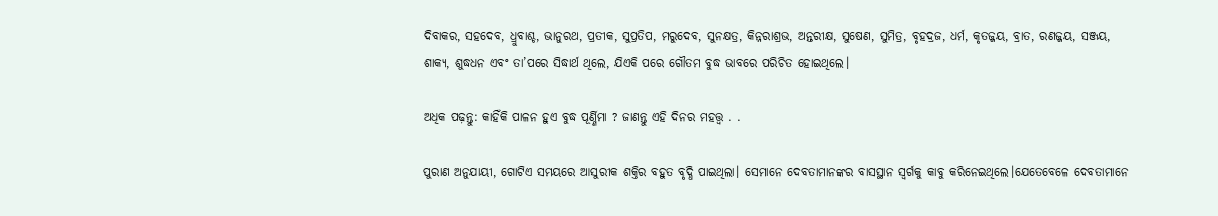ଦିବାକର, ସହଦେବ, ଧ୍ରୁବାଶ୍ଚ, ଭାନୁରଥ, ପ୍ରତୀକ, ସୁପ୍ରତିପ, ମରୁଦେବ, ସୁନକ୍ଷତ୍ର, କିନ୍ନରାଶ୍ରଭ, ଅନ୍ତରୀକ୍ଷ, ସୁଷେଣ, ସୁମିତ୍ର, ବୃହଦ୍ରଜ, ଧର୍ମ, କୃତଜ୍ଜୟ, ବ୍ରାତ, ରଣଜ୍ଜୟ, ସଞ୍ଜୟ, ଶାକ୍ୟ, ଶୁଦ୍ଧଧନ ଏବଂ ତା’ପରେ ସିଦ୍ଧାର୍ଥ ଥିଲେ, ଯିଏକି ପରେ ଗୌତମ ବୁଦ୍ଧ ଭାବରେ ପରିଚିତ ହୋଇଥିଲେ।

ଅଧିକ ପଢ଼ନ୍ତୁ: କାହିଁକି ପାଳନ ହୁଏ ବୁଦ୍ଧ ପୂର୍ଣ୍ଣିମା ? ଜାଣନ୍ତୁ ଏହି ଦିନର ମହତ୍ତ୍ୱ . .

ପୁରାଣ ଅନୁଯାୟୀ, ଗୋଟିଏ ସମୟରେ ଆସୁରୀକ ଶକ୍ତିର ବହୁତ ବୃଦ୍ଧି ପାଇଥିଲା। ସେମାନେ ଦେବତାମାନଙ୍କର ବାସସ୍ଥାନ ସ୍ୱର୍ଗକୁ କାବୁ କରିନେଇଥିଲେ।ଯେତେବେଳେ ଦେବତାମାନେ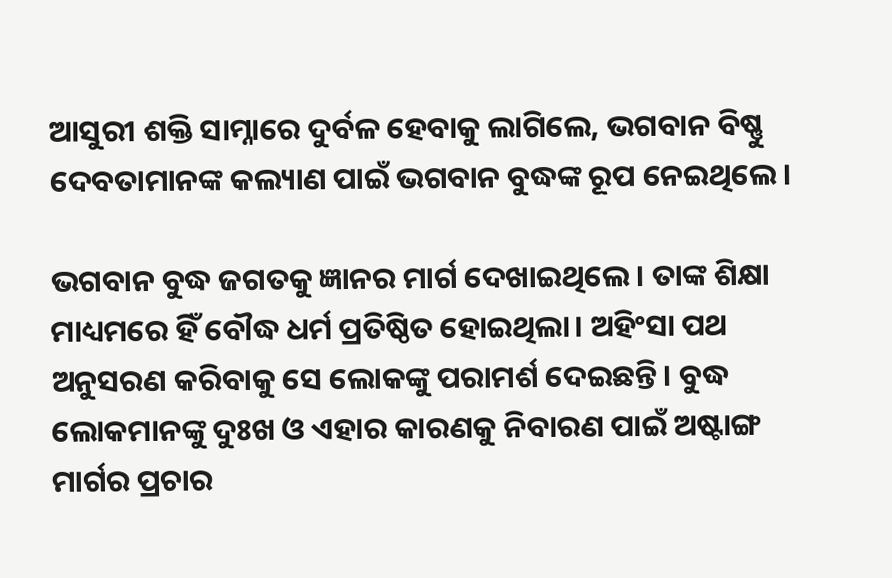ଆସୁରୀ ଶକ୍ତି ସାମ୍ନାରେ ଦୁର୍ବଳ ହେବାକୁ ଲାଗିଲେ, ଭଗବାନ ବିଷ୍ଣୁ ଦେବତାମାନଙ୍କ କଲ୍ୟାଣ ପାଇଁ ଭଗବାନ ବୁଦ୍ଧଙ୍କ ରୂପ ନେଇଥିଲେ।

ଭଗବାନ ବୁଦ୍ଧ ଜଗତକୁ ଜ୍ଞାନର ମାର୍ଗ ଦେଖାଇଥିଲେ। ତାଙ୍କ ଶିକ୍ଷା ମାଧ୍ୟମରେ ହିଁ ବୌଦ୍ଧ ଧର୍ମ ପ୍ରତିଷ୍ଠିତ ହୋଇଥିଲା। ଅହିଂସା ପଥ ଅନୁସରଣ କରିବାକୁ ସେ ଲୋକଙ୍କୁ ପରାମର୍ଶ ଦେଇଛନ୍ତି। ବୁଦ୍ଧ ଲୋକମାନଙ୍କୁ ଦୁଃଖ ଓ ଏହାର କାରଣକୁ ନିବାରଣ ପାଇଁ ଅଷ୍ଟାଙ୍ଗ ମାର୍ଗର ପ୍ରଚାର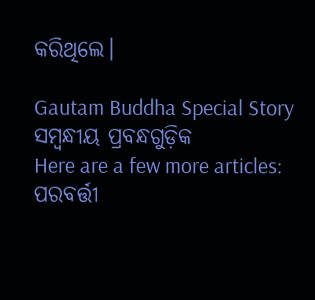କରିଥିଲେ।

Gautam Buddha Special Story
ସମ୍ବନ୍ଧୀୟ ପ୍ରବନ୍ଧଗୁଡ଼ିକ
Here are a few more articles:
ପରବର୍ତ୍ତୀ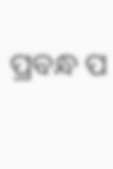ପ୍ରବନ୍ଧ ପ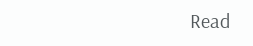Read